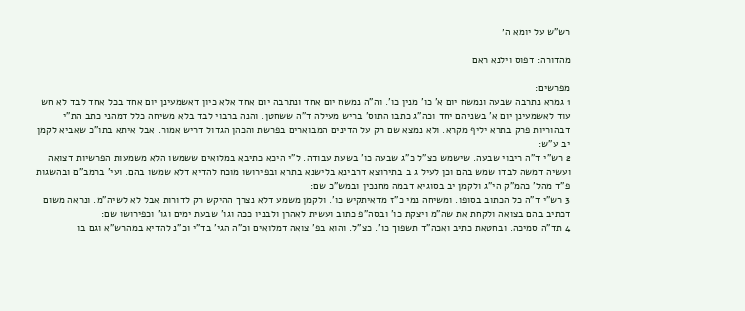רש"ש על יומא ה׳

מהדורה: דפוס וילנא ראם

מפרשים:
1 גמרא נתרבה שבעה ונמשח יום א' כו' מנין כו'. וה"ה נמשח יום אחד ונתרבה יום אחד אלא כיון דאשמעינן יום אחד בכל אחד לבד לא חש עוד לאשמעינן יום א' בשניהם יחד וכה"ג כתבו התוס' בריש מעילה ד"ה ששחטן. והנה ברבוי לבד בלא משיחה כלל דמהני כתב הת"י דבהוריות פרק בתרא יליף מקרא. ולא נמצא שם רק על הדינים המבוארים בפרשת והכהן הגדול דריש אמור. אבל איתא בתו"כ שאביא לקמן יב ע"ש:
2 רש"י ד"ה ריבוי שבעה. שישמש כצ"ל כ"ג שבעה כו' בשעת עבודה. ל"י היכא כתיבא במלואים ששמשו הלא משמעות הפרשיות דצואה ועשיה דמשה לבדו שמש בהם וכן לעיל ג ב בתירוצא דרבינא בלישנא בתרא ובפירושו מוכח להדיא דלא שמשו בהם. ועי' ברמב"ם ובהשגות פ"ד מהל' כהמ"ק הי"ג ולקמן יב בסוגיא דבמה מחנכין ובמש"כ שם:
3 רש"י ד"ה כל הכתוב בסופו. ומשיחה נמי כ"ז מדאיתקיש כו'. ולקמן משמע דלא נצרך ההיקש רק לדורות אבל לא לשיה"מ. ונראה משום דכתיב בהם בצואה ולקחת את שה"מ ויצקת כו' ובסה"פ כתוב ועשית לאהרן ולבניו ככה וגו' שבעת ימים וגו' וכפירושו שם:
4 תד"ה סמיכה. ובחטאת כתיב ואכה"ד תשפוך כו'. כצ"ל. והוא בפ' צואה דמלואים וכ"ה הגי' בד"י וכ"נ להדיא במהרש"א וגם בו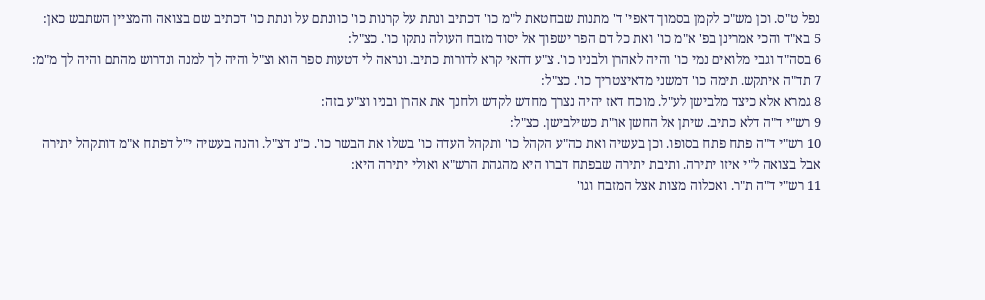נפל ט"ס. וכן מש"כ לקמן בסמוך דאפי' ד' מתנות שבחטאת ל"מ כו' דכתיב ונתת על קרנות כו' כוונתם על ונתת כו' דכתיב שם בצואה והמציין השתבש כאן:
5 בא"ד והכי אמרינן בפ' א"מ כו' ואת כל דם הפר ישפוך אל יסוד מזבח העולה נתקו כו'. כצ"ל:
6 בסה"ד וגבי מלואים נמי כו' והיה לאהרן ולבניו כו'. צ"ע דהאי קרא לדורות כתיב. ונראה לי דטעות ספר הוא וצ"ל והיה לך למנה ונדרוש מהתם והיה לך מ"מ:
7 תד"ה איתקש. תימה כו' דמשני מדאיצטריך כו'. כצ"ל:
8 גמרא אלא כיצד מלבישן לע"ל. מוכח דאז יהיה נצרך מחדש לקדש ולחנך את אהרן ובניו וצ"ע בזה:
9 רש"י ד"ה דלא כתיב. שיתן אל החשן או"ת כשילבישן. כצ"ל:
10 רש"י ד"ה פתח פתח בסופו. וכן בעשיה ואת כה"ע הקהל כו' ותקהל העדה כו' בשלו את הבשר כו'. כ"נ דצ"ל. והנה בעשיה י"ל דפתח א"מ דותקהל יתירה אבל בצואה ל"י איזו יתירה. ותיבת יתירה שבפתח דברו היא מהגהת הרש"א ואולי יתירה היא:
11 רש"י ד"ה ת"ר. ואכלוה מצות אצל המזבח וגו'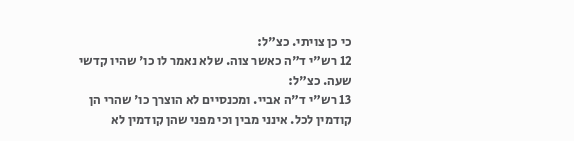כי כן צויתי. כצ"ל:
12 רש"י ד"ה כאשר צוה. שלא נאמר לו כו' שהיו קדשי שעה. כצ"ל:
13 רש"י ד"ה אביי. ומכנסיים לא הוצרך כו' שהרי הן קודמין לכל. אינני מבין וכי מפני שהן קודמין לא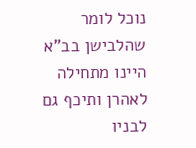נוכל לומר שהלבישן בב"א היינו מתחילה לאהרן ותיכף גם לבניו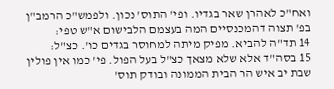ואח"כ לאהרן שאר בגדיו. ופי' התוס' נכון. ולפמש"כ הרמב"ן בפ' תצוה דהמכנסיים המה בעצמם הלבישום א"ש טפי:
14 תד"ה להביא. מפיק מיתה למחוסר בגדים כו'. כצ"ל:
15 בסה"ד אלא שלא מצאך כצ"ל בעל הפול. פי' כמו אין פולין שבת יב איש הר הבית הממונה ובודק תוס'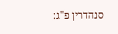סנהדרין פ"ג: